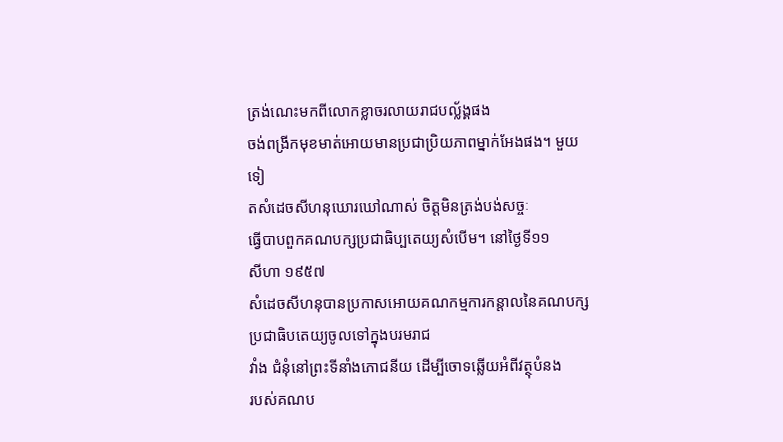ត្រង់ណេះមកពីលោកខ្លាចរលាយរាជបល្ល័ង្គផង
ចង់ពង្រីកមុខមាត់អោយមានប្រជាប្រិយភាពម្នាក់អែងផង។ មួយទៀ
តសំដេចសីហនុឃោរឃៅណាស់ ចិត្ដមិនត្រង់បង់សច្ចៈ
ធ្វើបាបពួកគណបក្សប្រជាធិប្បតេយ្យសំបើម។ នៅថ្ងៃទី១១
សីហា ១៩៥៧
សំដេចសីហនុបានប្រកាសអោយគណកម្មការកន្ដាលនៃគណបក្សប្រជាធិបតេយ្យចូលទៅក្នុងបរមរាជ
វាំង ជំនុំនៅព្រះទីនាំងភោជនីយ ដើម្បីចោទឆ្លើយអំពីវត្ថុបំនង
របស់គណប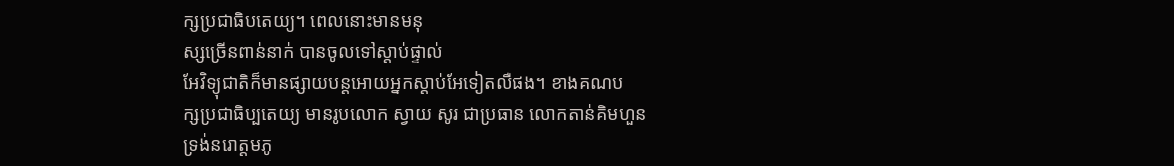ក្សប្រជាធិបតេយ្យ។ ពេលនោះមានមនុ
ស្សច្រើនពាន់នាក់ បានចូលទៅស្ដាប់ផ្ទាល់
អែវិទ្យុជាតិក៏មានផ្សាយបន្ដអោយអ្នកស្ដាប់អែទៀតលឺផង។ ខាងគណប
ក្សប្រជាធិប្បតេយ្យ មានរូបលោក ស្វាយ សូរ ជាប្រធាន លោកតាន់គិមហួន
ទ្រង់នរោត្ដមភូ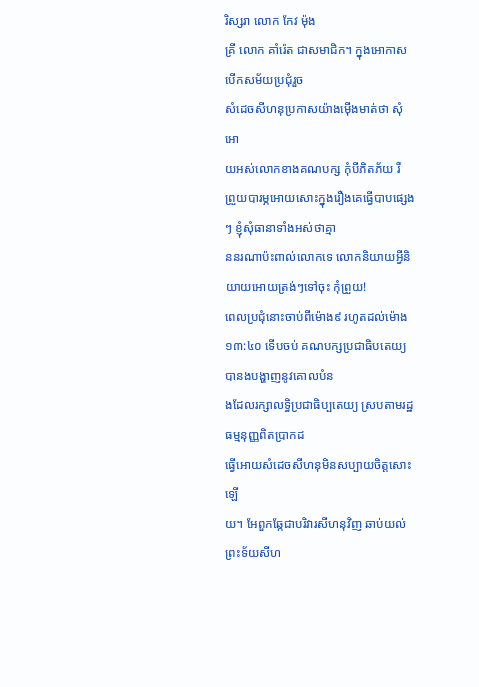រិស្សរា លោក កែវ ម៉ុង
គ្រី លោក គាំរ៉េត ជាសមាជិក។ ក្នុងអោកាសបើកសម័យប្រជុំរួច
សំដេចសីហនុប្រកាសយ៉ាងម៉ើងមាត់ថា សុំអោ
យអស់លោកខាងគណបក្ស កុំបីភិតភ័យ រឺ
ព្រួយបារម្ភអោយសោះក្នុងរឿងគេធ្វើបាបផ្សេងៗ ខ្ញុំសុំធានាទាំងអស់ថាគ្មា
ននរណាប៉ះពាល់លោកទេ លោកនិយាយអ្វីនិយាយអោយត្រង់ៗទៅចុះ កុំព្រួយ!
ពេលប្រជុំនោះចាប់ពីម៉ោង៩ រហូតដល់ម៉ោង១៣:៤០ ទើបចប់ គណបក្សប្រជាធិបតេយ្យ
បានងបង្ហាញនូវគោលបំន
ងដែលរក្សាលទ្ធិប្រជាធិប្បតេយ្យ ស្របតាមរដ្ឋធម្មនុញ្ញពិតប្រាកដ
ធ្វើអោយសំដេចសីហនុមិនសប្បាយចិត្ដសោះឡើ
យ។ អែពួកឆ្កែជាបរិវារសីហនុវិញ ឆាប់យល់ព្រះទ័យសីហ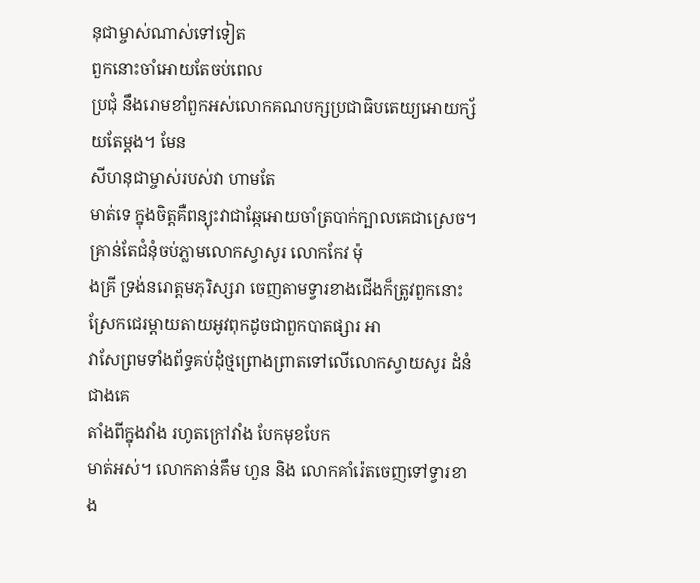នុជាម្ចាស់ណាស់ទៅទៀត
ពួកនោះចាំអោយតែចប់ពេល
ប្រជុំ នឹងរោមខាំពួកអស់លោកគណបក្សប្រជាធិបតេយ្យអោយក្ស័យតែម្ដង។ មែន
សីហនុជាម្ចាស់របស់វា ហាមតែ
មាត់ទេ ក្នុងចិត្ដគឺពន្យុះវាជាឆ្កែអោយចាំត្របាក់ក្បាលគេជាស្រេច។
គ្រាន់តែជំនុំចប់ភ្លាមលោកស្វាសូរ លោកកែវ ម៉ុ
ងគ្រី ទ្រង់នរោត្ដមភុរិស្សរា ចេញតាមទ្វារខាងជើងក៏ត្រូវពួកនោះ
ស្រែកជេរម្ដាយតាយអូវពុកដូចជាពួកបាតផ្សារ អា
វាសែព្រមទាំងព័ទ្ធគប់ដុំថ្មព្រោងព្រាតទៅលើលោកស្វាយសូរ ដំនំជាងគេ
តាំងពីក្នុងវាំង រហូតក្រៅវាំង បែកមុខបែក
មាត់អស់។ លោកតាន់គឹម ហួន និង លោកគាំរ៉េតចេញទៅទ្វារខាង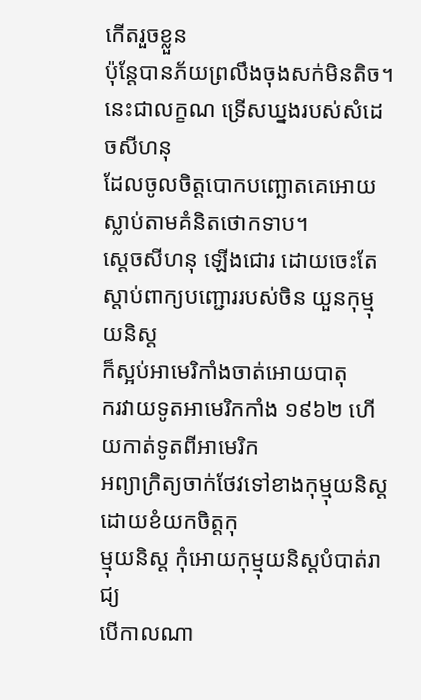កើតរួចខ្លួន
ប៉ុន្ដែបានភ័យព្រលឹងចុងសក់មិនតិច។
នេះជាលក្ខណ ទ្រើសឃ្នងរបស់សំដេចសីហនុ
ដែលចូលចិត្ដបោកបញ្ឆោតគេអោយស្លាប់តាមគំនិតថោកទាប។
ស្ដេចសីហនុ ឡើងជោរ ដោយចេះតែស្ដាប់ពាក្យបញ្ជោររបស់ចិន យួនកុម្មុយនិស្ដ
ក៏ស្អប់អាមេរិកាំងចាត់អោយបាតុ
ករវាយទូតអាមេរិកកាំង ១៩៦២ ហើយកាត់ទូតពីអាមេរិក
អព្យាក្រិត្យចាក់ថែវទៅខាងកុម្មុយនិស្ដ ដោយខំយកចិត្ដកុ
ម្មុយនិស្ដ កុំអោយកុម្មុយនិស្ដបំបាត់រាជ្យ
បើកាលណា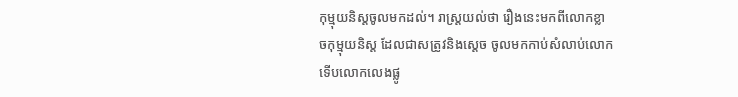កុម្មុយនិស្ដចូលមកដល់។ រាស្រ្ដយល់ថា រឿងនេះមកពីលោកខ្លា
ចកុម្មុយនិស្ដ ដែលជាសត្រូវនិងស្ដេច ចូលមកកាប់សំលាប់លោក
ទើបលោកលេងផ្លូ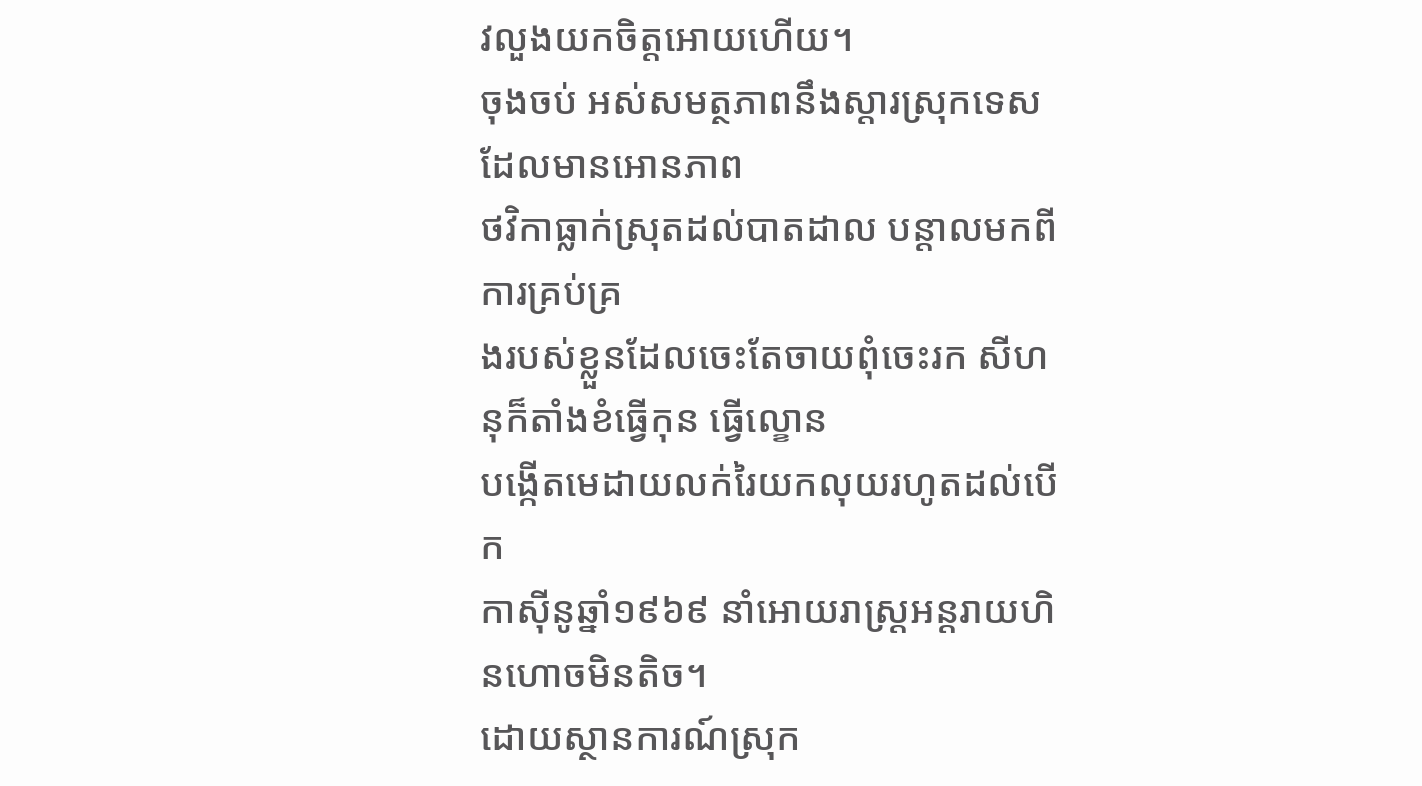វលួងយកចិត្ដអោយហើយ។
ចុងចប់ អស់សមត្ថភាពនឹងស្ដារស្រុកទេសដែលមានអោនភាព
ថវិកាធ្លាក់ស្រុតដល់បាតដាល បន្ដាលមកពីការគ្រប់គ្រ
ងរបស់ខ្លួនដែលចេះតែចាយពុំចេះរក សីហនុក៏តាំងខំធ្វើកុន ធ្វើល្ខោន
បង្កើតមេដាយលក់រៃយកលុយរហូតដល់បើក
កាស៊ីនូឆ្នាំ១៩៦៩ នាំអោយរាស្រ្ដអន្ដរាយហិនហោចមិនតិច។
ដោយស្ថានការណ៍ស្រុក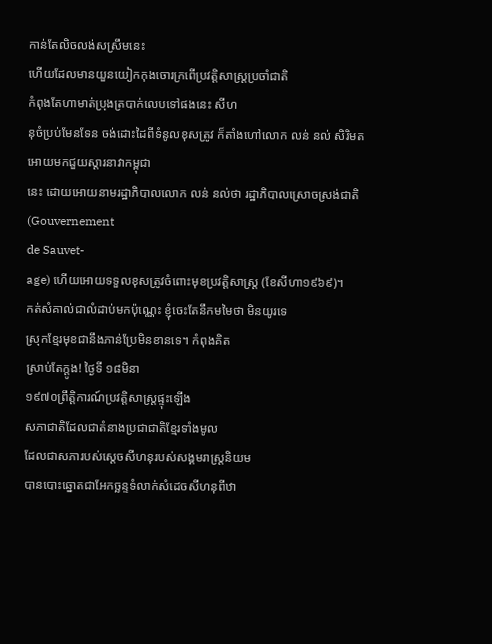កាន់តែលិចលង់សស្រឹមនេះ
ហើយដែលមានយួនយៀកកុងចោរក្រពើប្រវត្ដិសាស្រ្ដប្រចាំជាតិ
កំពុងតែហាមាត់ប្រុងត្របាក់លេបទៅផងនេះ សីហ
នុចំប្រប់មែនទែន ចង់ដោះដៃពីទំនូលខុសត្រូវ ក៏តាំងហៅលោក លន់ នល់ សិរិមត
អោយមកជួយស្ដារនាវាកម្ពុជា
នេះ ដោយអោយនាមរដ្ឋាភិបាលលោក លន់ នល់ថា រដ្ឋាភិបាលស្រោចស្រង់ជាតិ (Gouvernement
de Sauvet-
age) ហើយអោយទទួលខុសត្រូវចំពោះមុខប្រវត្ដិសាស្រ្ដ (ខែសីហា១៩៦៩)។
កត់សំគាល់ជាលំដាប់មកប៉ុណ្ណេះ ខ្ញុំចេះតែនឹកមមៃថា មិនយូរទេ
ស្រុកខ្មែរមុខជានឹងភាន់ប្រែមិនខានទេ។ កំពុងគិត
ស្រាប់តែក្ដូង! ថ្ងៃទី ១៨មិនា
១៩៧០ព្រឹត្ដិការណ៍ប្រវត្ដិសាស្រ្ដផ្ទុះឡើង
សភាជាតិដែលជាតំនាងប្រជាជាតិខ្មែរទាំងមូល
ដែលជាសភារបស់ស្ដេចសីហនុរបស់សង្គមរាស្រ្ដនិយម
បានបោះឆ្នោតជាអែកច្ឆន្ទទំលាក់សំដេចសីហនុពីឋា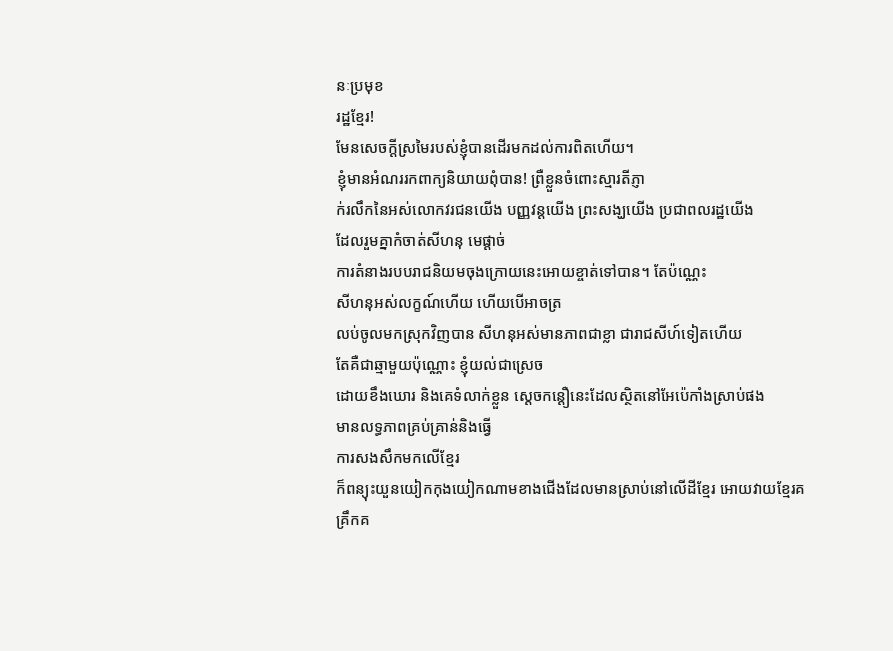នៈប្រមុខ
រដ្ឋខ្មែរ!
មែនសេចក្ដីស្រមៃរបស់ខ្ញុំបានដើរមកដល់ការពិតហើយ។
ខ្ញុំមានអំណររកពាក្យនិយាយពុំបាន! ព្រឺខ្លួនចំពោះស្មារតីភ្ញា
ក់រលឹកនៃអស់លោកវរជនយើង បញ្ញវន្ដយើង ព្រះសង្ឃយើង ប្រជាពលរដ្ឋយើង
ដែលរួមគ្នាកំចាត់សីហនុ មេផ្ដាច់
ការតំនាងរបបរាជនិយមចុងក្រោយនេះអោយខ្ចាត់ទៅបាន។ តែប៉ណ្ណេះ
សីហនុអស់លក្ខណ៍ហើយ ហើយបើអាចត្រ
លប់ចូលមកស្រុកវិញបាន សីហនុអស់មានភាពជាខ្លា ជារាជសីហ៍ទៀតហើយ
តែគឺជាឆ្មាមួយប៉ុណ្ណោះ ខ្ញុំយល់ជាស្រេច
ដោយខឹងឃោរ និងគេទំលាក់ខ្លួន ស្ដេចកន្ដឿនេះដែលស្ថិតនៅអែប៉េកាំងស្រាប់ផង
មានលទ្ធភាពគ្រប់គ្រាន់និងធ្វើ
ការសងសឹកមកលើខ្មែរ
ក៏ពន្យុះយួនយៀកកុងយៀកណាមខាងជើងដែលមានស្រាប់នៅលើដីខ្មែរ អោយវាយខ្មែរគ
គ្រឹកគ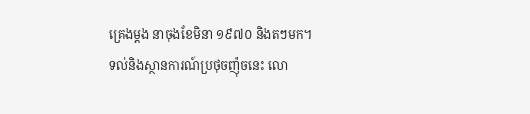គ្រេងម្ដង នាចុងខែមិនា ១៩៧០ និងតៗមក។
ទល់និងស្ថានការណ៍ប្រថុចញ៉ុចនេះ លោ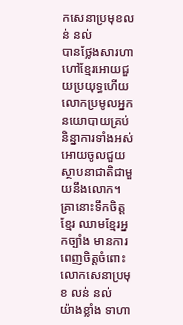កសេនាប្រមុខលន់ នល់
បានថ្លែងសារហាហៅខ្មែរអោយជួយប្រយុទ្ធហើយ
លោកប្រមូលអ្នកនយោបាយគ្រប់និន្នាការទាំងអស់អោយចូលជួយស្ថាបនាជាតិជាមួយនឹងលោក។
គ្រានោះទឹកចិត្ដ
ខ្មែរ ឈាមខ្មែរអ្នកច្បាំង មានការពេញចិត្ដចំពោះលោកសេនាប្រមុខ លន់ នល់
យ៉ាងខ្លាំង ទាហា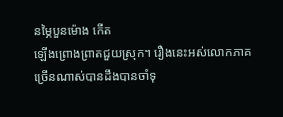នម្ភៃបួនម៉ោង កើត
ឡើងព្រោងព្រាតជួយស្រុក។ រឿងនេះអស់លោកភាគច្រើនណាស់បានដឹងបានចាំទុ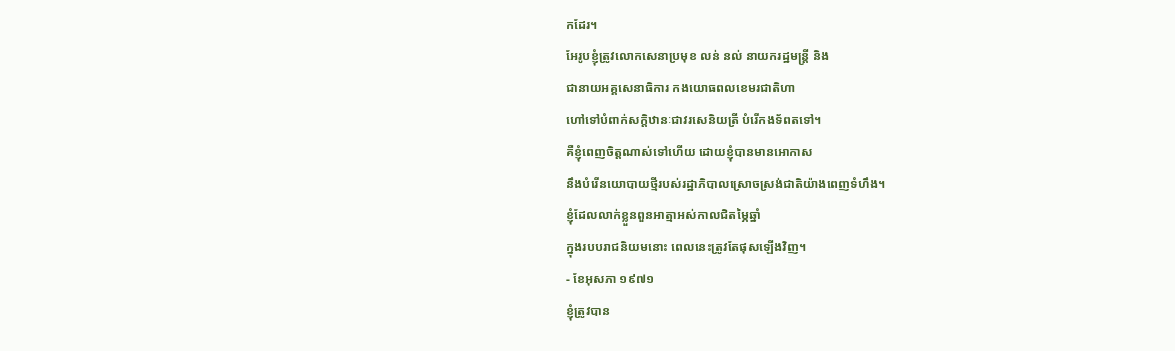កដែរ។
អែរូបខ្ញុំត្រូវលោកសេនាប្រមុខ លន់ នល់ នាយករដ្ឋមន្រ្ដី និង
ជានាយអគ្គសេនាធិការ កងយោធពលខេមរជាតិហា
ហៅទៅបំពាក់សក្ដិឋានៈជាវរសេនិយត្រី បំរើកងទ័ពតទៅ។
គឺខ្ញុំពេញចិត្ដណាស់ទៅហើយ ដោយខ្ញុំបានមានអោកាស
នឹងបំរើនយោបាយថ្មីរបស់រដ្ឋាភិបាលស្រោចស្រង់ជាតិយ៉ាងពេញទំហឹង។
ខ្ញុំដែលលាក់ខ្លួនពួនអាត្មាអស់កាលជិតម្ភៃឆ្នាំ
ក្នុងរបបរាជនិយមនោះ ពេលនេះត្រូវតែផុសឡើងវិញ។
- ខែអុសភា ១៩៧១
ខ្ញុំត្រូវបាន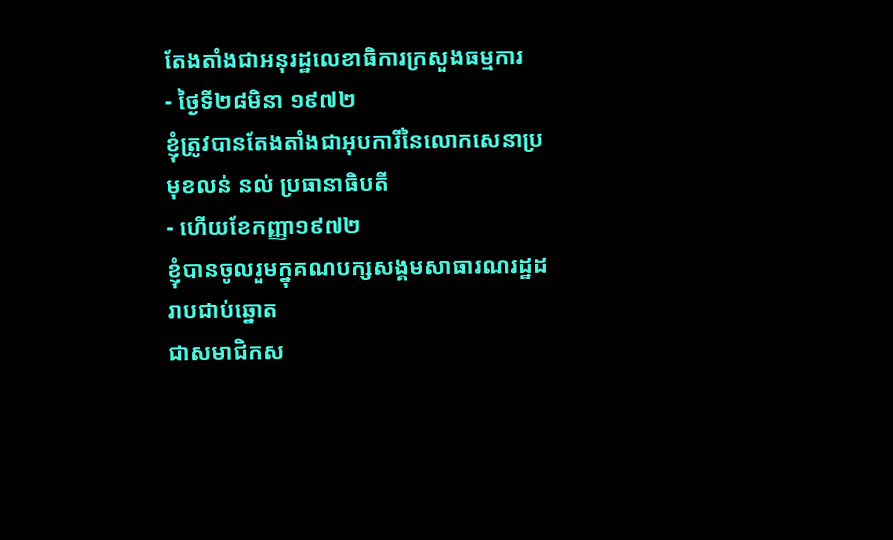តែងតាំងជាអនុរដ្ឋលេខាធិការក្រសួងធម្មការ
- ថ្ងៃទី២៨មិនា ១៩៧២
ខ្ញុំត្រូវបានតែងតាំងជាអុបការីនៃលោកសេនាប្រមុខលន់ នល់ ប្រធានាធិបតី
- ហើយខែកញ្ញា១៩៧២
ខ្ញុំបានចូលរួមក្នុគណបក្សសង្គមសាធារណរដ្ឋដរាបជាប់ឆ្នោត
ជាសមាជិកស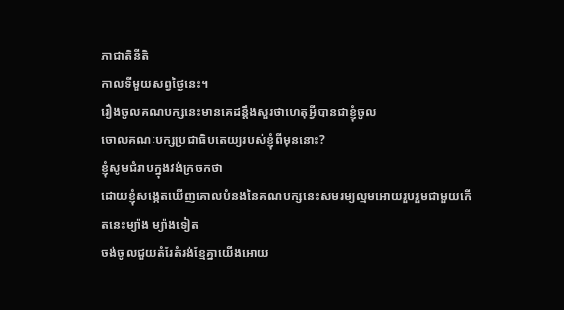ភាជាតិនីតិ
កាលទីមួយសព្វថ្ងៃនេះ។
រឿងចូលគណបក្សនេះមានគេដន្ដឹងសួរថាហេតុអ្វីបានជាខ្ញុំចូល
ចោលគណៈបក្សប្រជាធិបតេយ្យរបស់ខ្ញុំពីមុននោះ?
ខ្ញុំសូមជំរាបក្នុងវង់ក្រចកថា
ដោយខ្ញុំសង្កេតឃើញគោលបំនងនៃគណបក្សនេះសមរម្យល្មមអោយរួបរួមជាមួយកើ
តនេះម្យ៉ាង ម្យ៉ាងទៀត
ចង់ចូលជួយតំរែតំរង់ខ្មែគ្នាយើងអោយ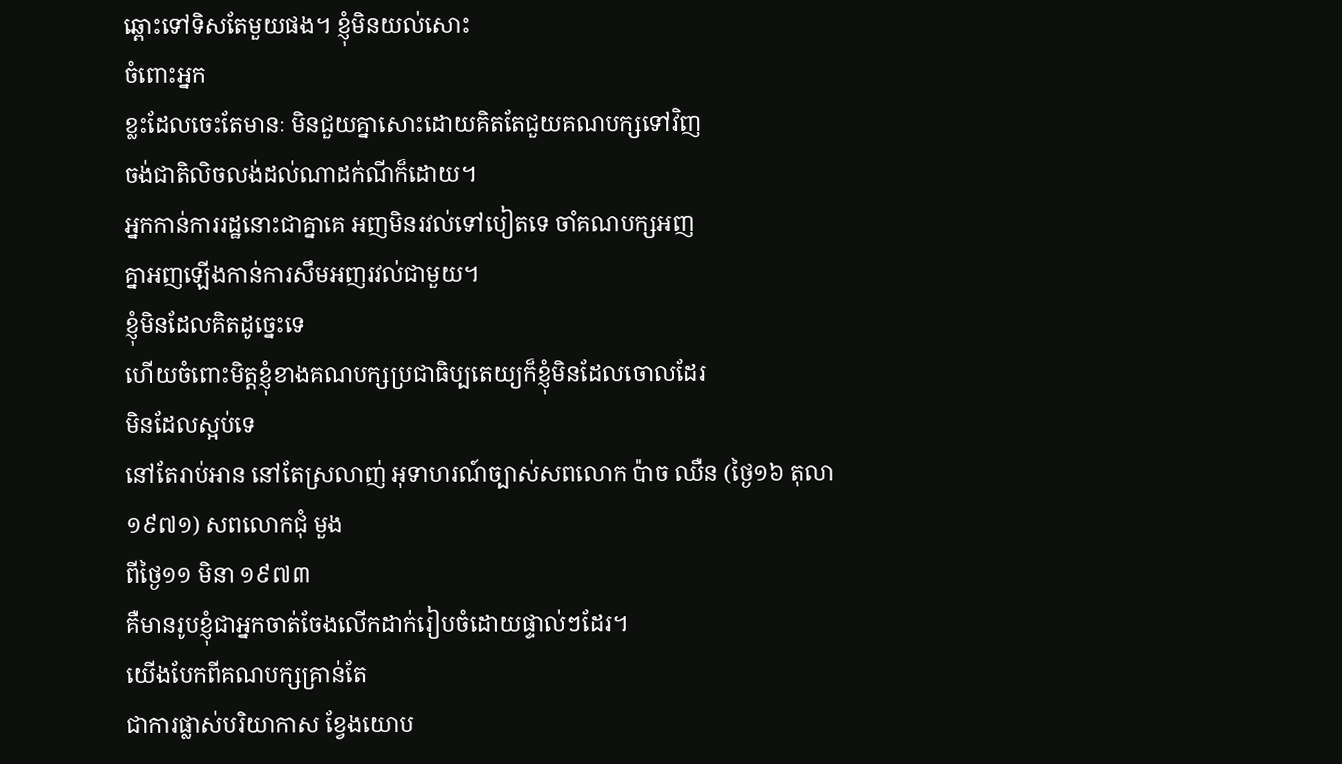ឆ្ពោះទៅទិសតែមួយផង។ ខ្ញុំមិនយល់សោះ
ចំពោះអ្នក
ខ្លះដែលចេះតែមានៈ មិនជួយគ្នាសោះដោយគិតតែជួយគណបក្សទៅវិញ
ចង់ជាតិលិចលង់ដល់ណាដក់ណីក៏ដោយ។
អ្នកកាន់ការរដ្ឋនោះជាគ្នាគេ អញមិនរវល់ទៅបៀតទេ ចាំគណបក្សអញ
គ្នាអញឡើងកាន់ការសឹមអញរវល់ជាមួយ។
ខ្ញុំមិនដែលគិតដូច្នេះទេ
ហើយចំពោះមិត្ដខ្ញុំខាងគណបក្សប្រជាធិប្បតេយ្យក៏ខ្ញុំមិនដែលចោលដែរ
មិនដែលស្អប់ទេ
នៅតែរាប់អាន នៅតែស្រលាញ់ អុទាហរណ៍ច្បាស់សពលោក ប៉ាច ឈឺន (ថ្ងៃ១៦ តុលា
១៩៧១) សពលោកជុំ មួង
ពីថ្ងៃ១១ មិនា ១៩៧៣
គឺមានរូបខ្ញុំជាអ្នកចាត់ចែងលើកដាក់រៀបចំដោយផ្ទាល់ៗដែរ។
យើងបែកពីគណបក្សគ្រាន់តែ
ជាការផ្លាស់បរិយាកាស ខ្វែងយោប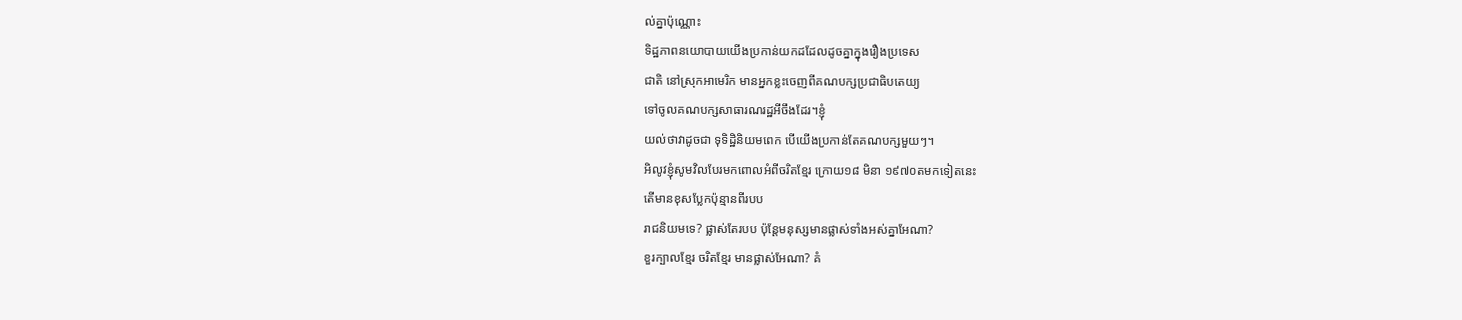ល់គ្នាប៉ុណ្ណោះ
ទិដ្ឋភាពនយោបាយយើងប្រកាន់យកដដែលដូចគ្នាក្នុងរឿងប្រទេស
ជាតិ នៅស្រុកអាមេរិក មានអ្នកខ្លះចេញពីគណបក្សប្រជាធិបតេយ្យ
ទៅចូលគណបក្សសាធារណរដ្ឋអីចឹងដែរ។ខ្ញុំ
យល់ថាវាដូចជា ទុទិដ្ឋិនិយមពេក បើយើងប្រកាន់តែគណបក្សមួយៗ។
អិលូវខ្ញុំសូមវិលបែរមកពោលអំពីចរិតខ្មែរ ក្រោយ១៨ មិនា ១៩៧០តមកទៀតនេះ
តើមានខុសប្លែកប៉ុន្មានពីរបប
រាជនិយមទេ? ផ្លាស់តែរបប ប៉ុន្ដែមនុស្សមានផ្លាស់ទាំងអស់គ្នាអែណា?
ខួរក្បាលខ្មែរ ចរិតខ្មែរ មានផ្លាស់អែណា? គំ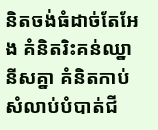និតចង់ធំដាច់តែអែង គំនិតរិះគន់ឈ្នានីសគ្នា គំនិតកាប់សំលាប់បំបាត់ជី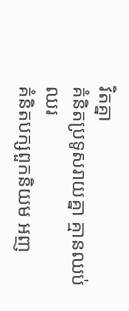វិតគ្នា
គំនិតប្រទូសរាយគ្នា គ្មានឈប់ឈរ
គំនិតបក្សពួកនិយម អញ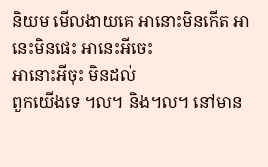និយម មើលងាយគេ អានោះមិនកើត អានេះមិនផេះ អានេះអីចេះ
អានោះអីចុះ មិនដល់
ពួកយើងទេ ៘ និង៘ នៅមាន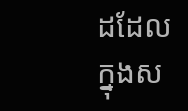ដដែលក្នុងស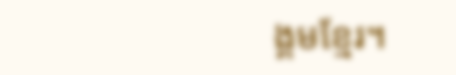ង្គមខ្មែរ។